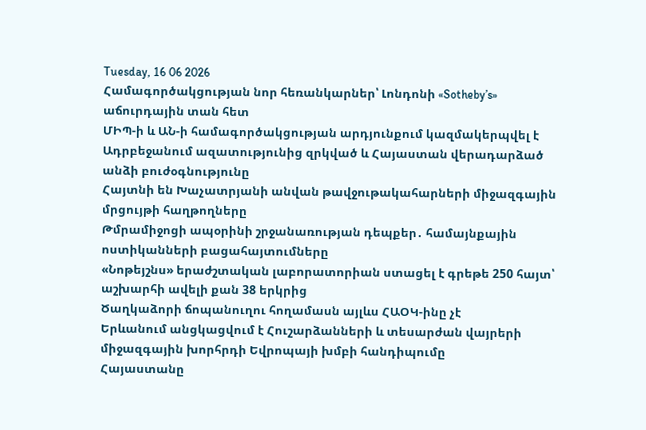Tuesday, 16 06 2026
Համագործակցության նոր հեռանկարներ՝ Լոնդոնի «Sotheby’s» աճուրդային տան հետ
ՄԻՊ-ի և ԱՆ-ի համագործակցության արդյունքում կազմակերպվել է Ադրբեջանում ազատությունից զրկված և Հայաստան վերադարձած անձի բուժօգնությունը
Հայտնի են Խաչատրյանի անվան թավջութակահարների միջազգային մրցույթի հաղթողները
Թմրամիջոցի ապօրինի շրջանառության դեպքեր․ համայնքային ոստիկանների բացահայտումները
«Նոթեյշնս» երաժշտական լաբորատորիան ստացել է գրեթե 250 հայտ՝ աշխարհի ավելի քան 38 երկրից
Ծաղկաձորի ճոպանուղու հողամասն այլևս ՀԱՕԿ-ինը չէ
Երևանում անցկացվում է Հուշարձանների և տեսարժան վայրերի միջազգային խորհրդի Եվրոպայի խմբի հանդիպումը
Հայաստանը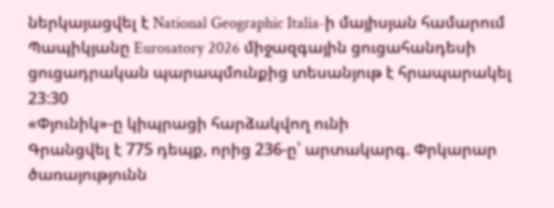ներկայացվել է National Geographic Italia-ի մայիսյան համարում
Պապիկյանը Eurosatory 2026 միջազգային ցուցահանդեսի ցուցադրական պարապմունքից տեսանյութ է հրապարակել
23:30
«Փյունիկ»-ը կիպրացի հարձակվող ունի
Գրանցվել է 775 դեպք, որից 236-ը՝ արտակարգ. Փրկարար ծառայությունն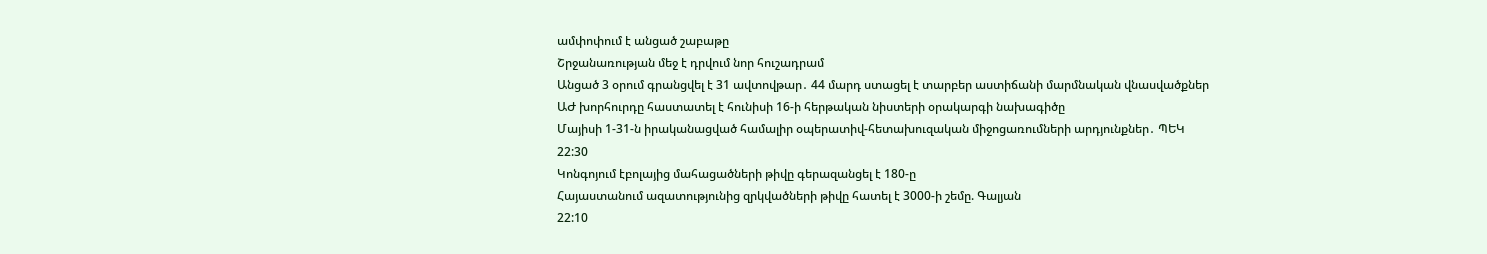ամփոփում է անցած շաբաթը
Շրջանառության մեջ է դրվում նոր հուշադրամ
Անցած 3 օրում գրանցվել է 31 ավտովթար․ 44 մարդ ստացել է տարբեր աստիճանի մարմնական վնասվածքներ
ԱԺ խորհուրդը հաստատել է հունիսի 16-ի հերթական նիստերի օրակարգի նախագիծը
Մայիսի 1-31-ն իրականացված համալիր օպերատիվ-հետախուզական միջոցառումների արդյունքներ․ ՊԵԿ
22:30
Կոնգոյում էբոլայից մահացածների թիվը գերազանցել է 180-ը
Հայաստանում ազատությունից զրկվածների թիվը հատել է 3000-ի շեմը. Գալյան
22:10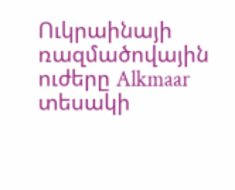Ուկրաինայի ռազմածովային ուժերը Alkmaar տեսակի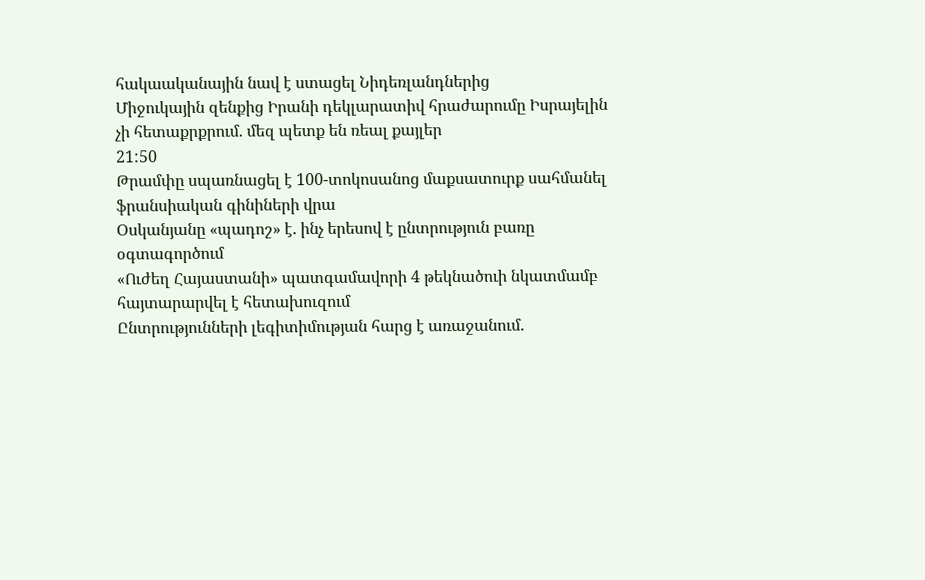հակաականային նավ է ստացել Նիդեռլանդներից
Միջուկային զենքից Իրանի դեկլարատիվ հրաժարումը Իսրայելին չի հետաքրքրում. մեզ պետք են ռեալ քայլեր
21:50
Թրամփը սպառնացել է 100-տոկոսանոց մաքսատուրք սահմանել ֆրանսիական գինիների վրա
Օսկանյանը «պադոշ» է. ինչ երեսով է ընտրություն բառը օգտագործում
«Ուժեղ Հայաստանի» պատգամավորի 4 թեկնածուի նկատմամբ հայտարարվել է հետախուզում
Ընտրությունների լեգիտիմության հարց է առաջանում.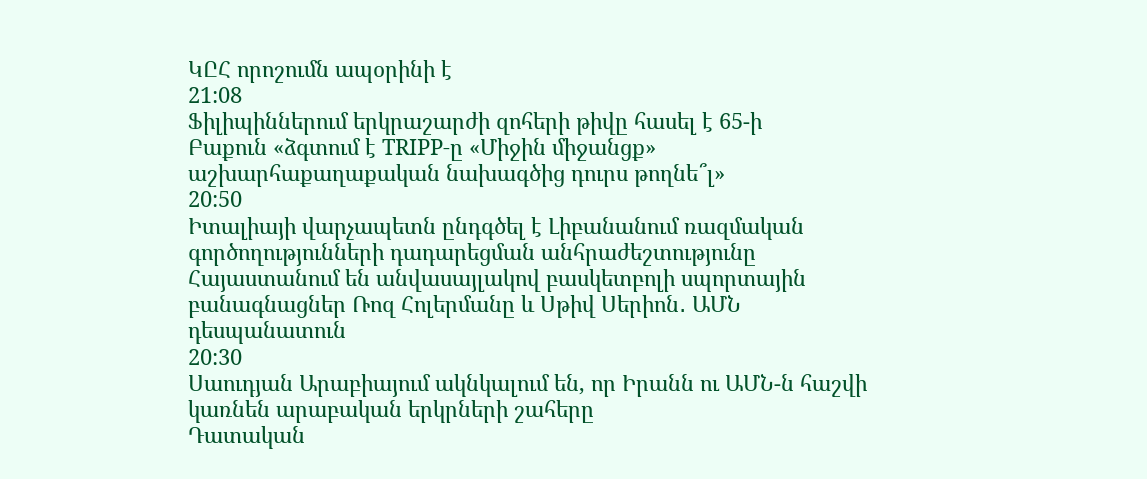ԿԸՀ որոշումն ապօրինի է
21:08
Ֆիլիպիններում երկրաշարժի զոհերի թիվը հասել է 65-ի
Բաքուն «ձգտում է TRIPP-ը «Միջին միջանցք» աշխարհաքաղաքական նախագծից դուրս թողնե՞լ»
20:50
Իտալիայի վարչապետն ընդգծել է Լիբանանում ռազմական գործողությունների դադարեցման անհրաժեշտությունը
Հայաստանում են անվասայլակով բասկետբոլի սպորտային բանագնացներ Ռոզ Հոլերմանը և Սթիվ Սերիոն․ ԱՄՆ դեսպանատուն
20:30
Սաուդյան Արաբիայում ակնկալում են, որ Իրանն ու ԱՄՆ-ն հաշվի կառնեն արաբական երկրների շահերը
Դատական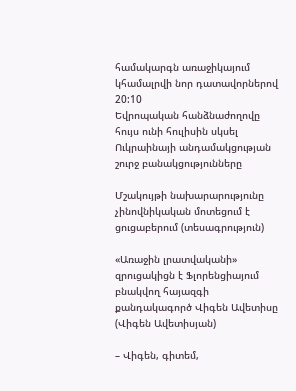համակարգն առաջիկայում կհամալրվի նոր դատավորներով
20:10
Եվրոպական հանձնաժողովը հույս ունի հուլիսին սկսել Ուկրաինայի անդամակցության շուրջ բանակցությունները

Մշակույթի նախարարությունը չինովնիկական մոտեցում է ցուցաբերում (տեսագրություն)

«Առաջին լրատվականի» զրուցակիցն է Ֆլորենցիայում բնակվող հայազգի քանդակագործ Վիգեն Ավետիսը (Վիգեն Ավետիսյան)

– Վիգեն, գիտեմ,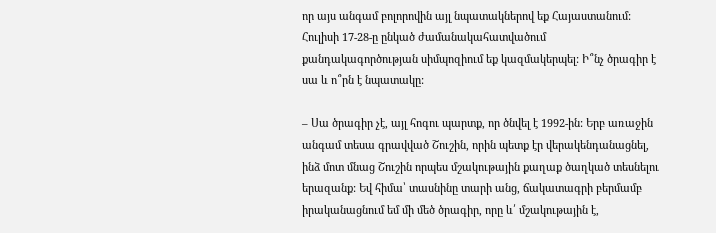որ այս անգամ բոլորովին այլ նպատակներով եք Հայաստանում: Հուլիսի 17-28-ը ընկած ժամանակահատվածում քանդակագործության սիմպոզիում եք կազմակերպել: Ի՞նչ ծրագիր է սա և ո՞րն է նպատակը:

– Սա ծրագիր չէ, այլ հոգու պարտք, որ ծնվել է 1992-ին: Երբ առաջին անգամ տեսա գրավված Շուշին, որին պետք էր վերակենդանացնել, ինձ մոտ մնաց Շուշին որպես մշակութային քաղաք ծաղկած տեսնելու երազանք: Եվ հիմա՝ տասնինը տարի անց, ճակատագրի բերմամբ իրականացնում եմ մի մեծ ծրագիր, որը և՛ մշակութային է,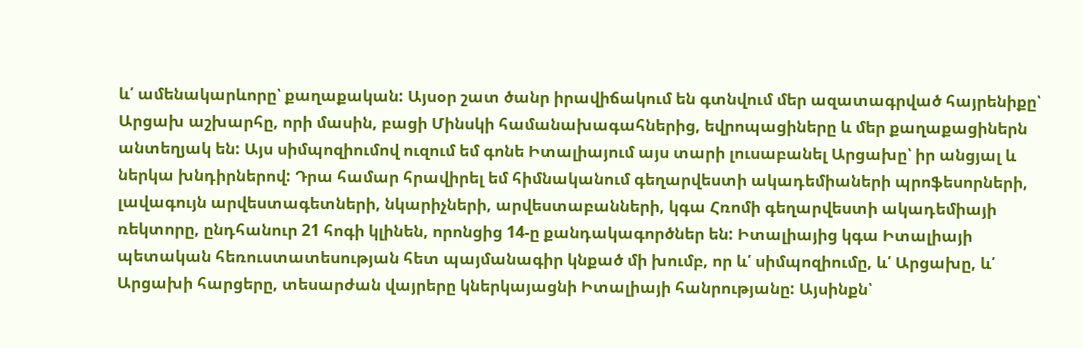և՛ ամենակարևորը՝ քաղաքական: Այսօր շատ ծանր իրավիճակում են գտնվում մեր ազատագրված հայրենիքը՝ Արցախ աշխարհը, որի մասին, բացի Մինսկի համանախագահներից, եվրոպացիները և մեր քաղաքացիներն անտեղյակ են: Այս սիմպոզիումով ուզում եմ գոնե Իտալիայում այս տարի լուսաբանել Արցախը՝ իր անցյալ և ներկա խնդիրներով: Դրա համար հրավիրել եմ հիմնականում գեղարվեստի ակադեմիաների պրոֆեսորների, լավագույն արվեստագետների, նկարիչների, արվեստաբանների, կգա Հռոմի գեղարվեստի ակադեմիայի ռեկտորը, ընդհանուր 21 հոգի կլինեն, որոնցից 14-ը քանդակագործներ են: Իտալիայից կգա Իտալիայի պետական հեռուստատեսության հետ պայմանագիր կնքած մի խումբ, որ և՛ սիմպոզիումը, և՛ Արցախը, և՛ Արցախի հարցերը, տեսարժան վայրերը կներկայացնի Իտալիայի հանրությանը: Այսինքն՝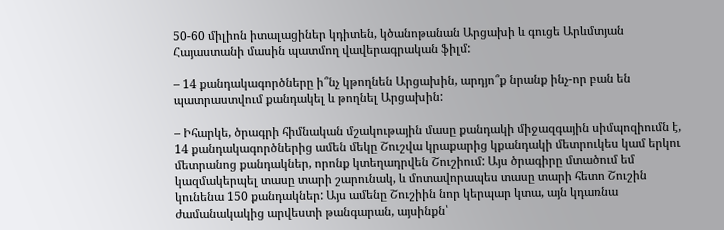50-60 միլիոն իտալացիներ կդիտեն, կծանոթանան Արցախի և գուցե Արևմտյան Հայաստանի մասին պատմող վավերագրական ֆիլմ:

– 14 քանդակագործները ի՞նչ կթողնեն Արցախին, արդյո՞ք նրանք ինչ-որ բան են պատրաստվում քանդակել և թողնել Արցախին:

– Իհարկե, ծրագրի հիմնական մշակութային մասը քանդակի միջազգային սիմպոզիումն է, 14 քանդակագործներից ամեն մեկը Շուշվա կրաքարից կքանդակի մետրուկես կամ երկու մետրանոց քանդակներ, որոնք կտեղադրվեն Շուշիում: Այս ծրագիրը մտածում եմ կազմակերպել տասը տարի շարունակ, և մոտավորապես տասը տարի հետո Շուշին կունենա 150 քանդակներ: Այս ամենը Շուշիին նոր կերպար կտա, այն կդառնա ժամանակակից արվեստի թանգարան, այսինքն՝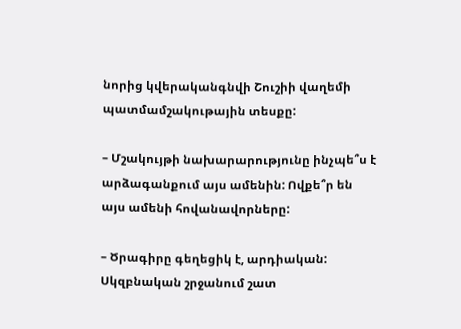նորից կվերականգնվի Շուշիի վաղեմի պատմամշակութային տեսքը:

– Մշակույթի նախարարությունը ինչպե՞ս է արձագանքում այս ամենին: Ովքե՞ր են այս ամենի հովանավորները:

– Ծրագիրը գեղեցիկ է, արդիական: Սկզբնական շրջանում շատ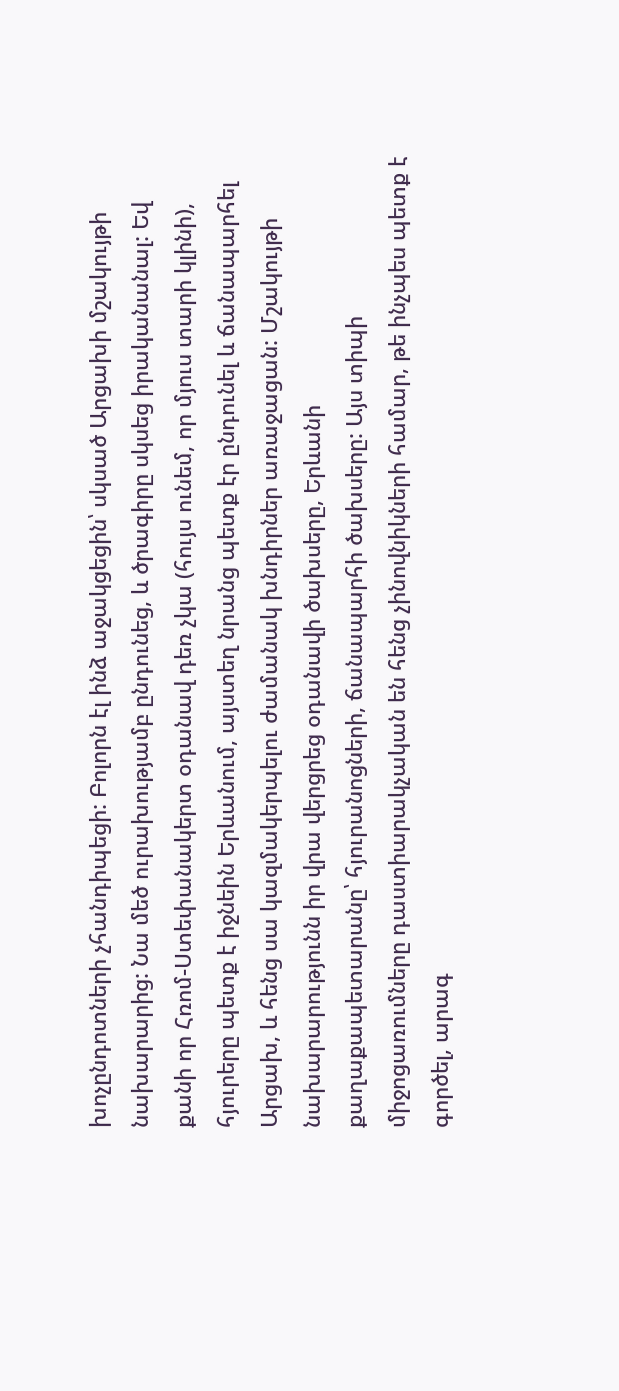խոչընդոտների չհանդիպեցի: Բոլորն էլ ինձ աջակցեցին՝ սկսած Արցախի մշակույթի նախարարից: Նա մեծ ուրախությամբ ընդունեց, և ծրագիրը սկսեց իրականանալ: Եվ քանի որ Հռոմ-Ստեփանակերտ օդանավ դեռ չկա (հույս ունեմ, որ մյուս տարի կլինի), հյուրերը պետք է իջնեին Երևանում, այստեղ նրանց պետք էր ընդունել և ճանապարհել Արցախ, և հենց սա կազմակերպելու ժամանակ խնդիրներ առաջացան: Մշակույթի նախարարությունն իր վրա վերցրեց օդանավի ծախսերը, Երևանի քաղաքապետարանը՝ հյուրանոցների, ճանապարհի ծախսերը: Այս տիպի միջոցառումները դաստիարակչական են հենց չինովնիկների համար, թե ինչպես պետք է գործել, արագ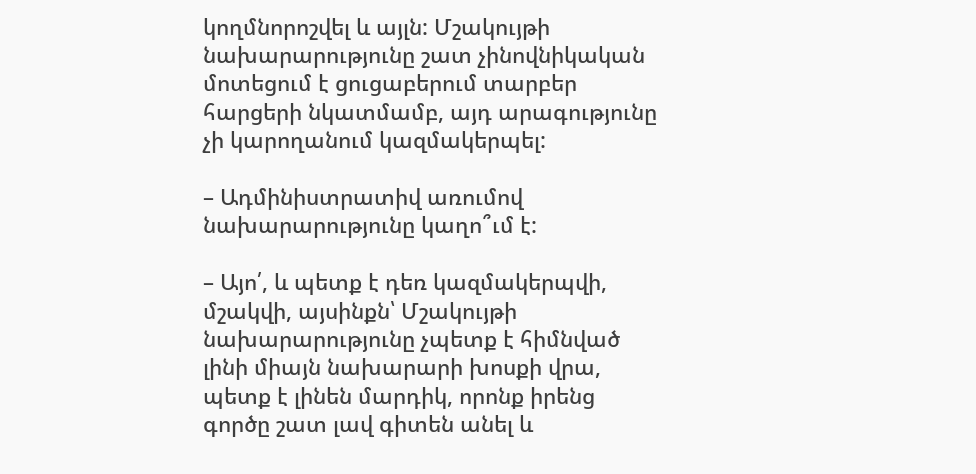կողմնորոշվել և այլն: Մշակույթի նախարարությունը շատ չինովնիկական մոտեցում է ցուցաբերում տարբեր հարցերի նկատմամբ, այդ արագությունը չի կարողանում կազմակերպել:

– Ադմինիստրատիվ առումով նախարարությունը կաղո՞ւմ է:

– Այո՛, և պետք է դեռ կազմակերպվի, մշակվի, այսինքն՝ Մշակույթի նախարարությունը չպետք է հիմնված լինի միայն նախարարի խոսքի վրա, պետք է լինեն մարդիկ, որոնք իրենց գործը շատ լավ գիտեն անել և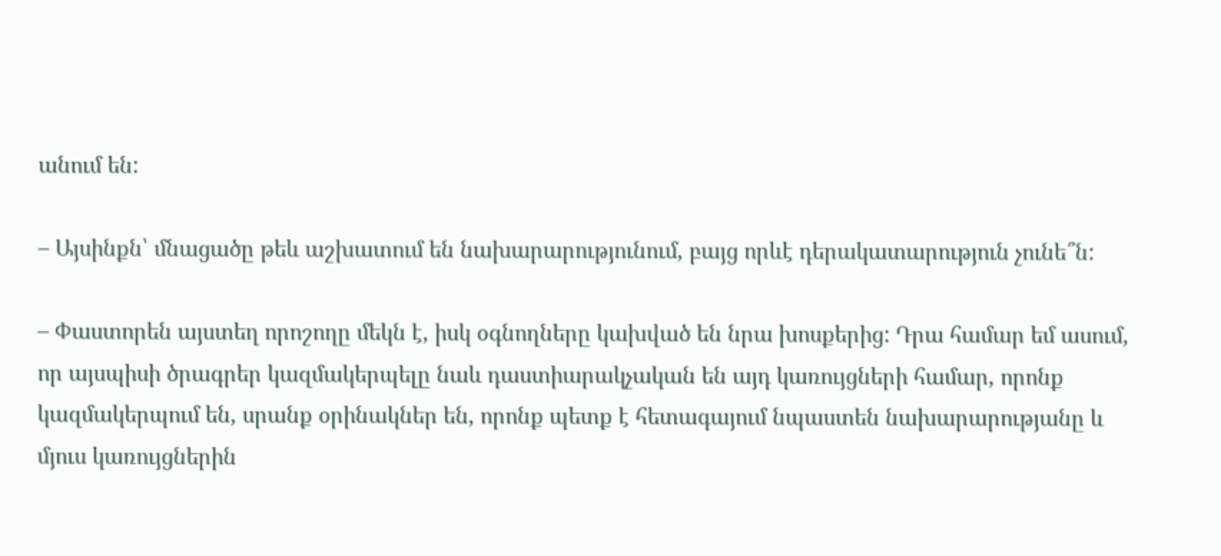անում են:

– Այսինքն՝ մնացածը թեև աշխատում են նախարարությունում, բայց որևէ դերակատարություն չունե՞ն:

– Փաստորեն այստեղ որոշողը մեկն է, իսկ օգնողները կախված են նրա խոսքերից: Դրա համար եմ ասում, որ այսպիսի ծրագրեր կազմակերպելը նաև դաստիարակչական են այդ կառույցների համար, որոնք կազմակերպում են, սրանք օրինակներ են, որոնք պետք է հետագայում նպաստեն նախարարությանը և մյուս կառույցներին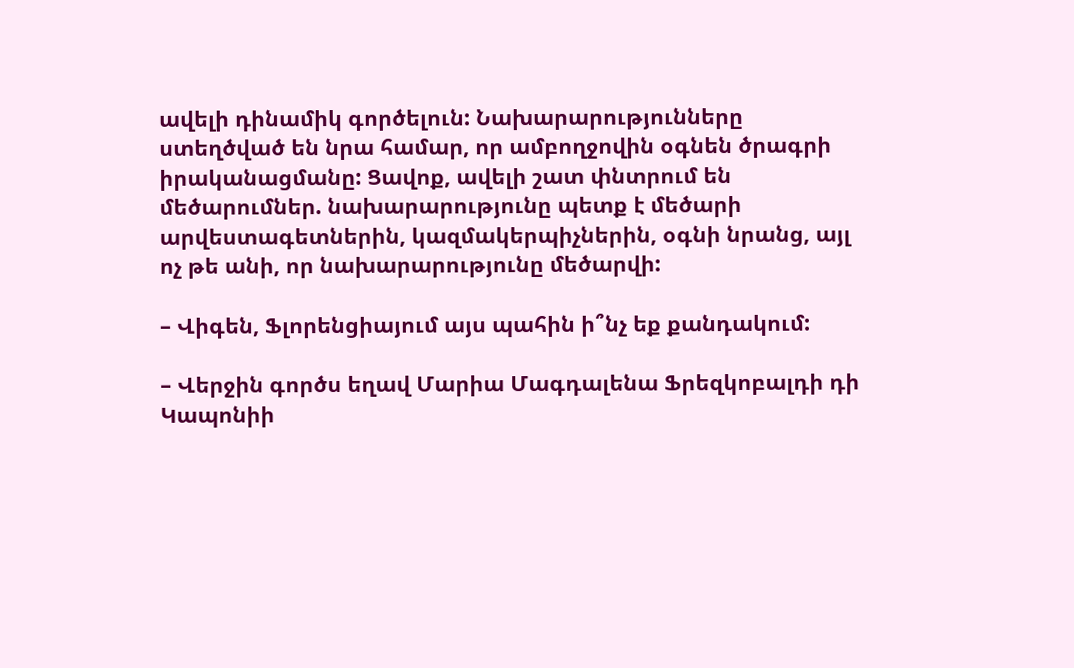ավելի դինամիկ գործելուն: Նախարարությունները ստեղծված են նրա համար, որ ամբողջովին օգնեն ծրագրի իրականացմանը: Ցավոք, ավելի շատ փնտրում են մեծարումներ. նախարարությունը պետք է մեծարի արվեստագետներին, կազմակերպիչներին, օգնի նրանց, այլ ոչ թե անի, որ նախարարությունը մեծարվի:

– Վիգեն, Ֆլորենցիայում այս պահին ի՞նչ եք քանդակում:

– Վերջին գործս եղավ Մարիա Մագդալենա Ֆրեզկոբալդի դի Կապոնիի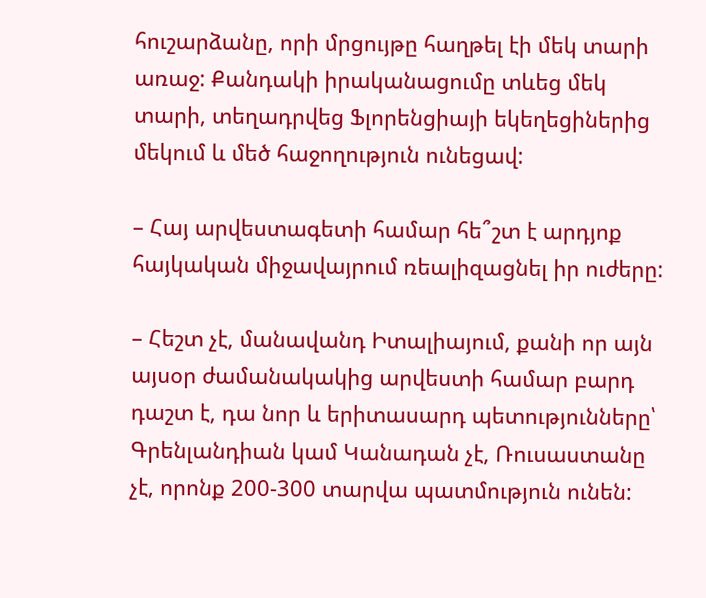հուշարձանը, որի մրցույթը հաղթել էի մեկ տարի առաջ: Քանդակի իրականացումը տևեց մեկ տարի, տեղադրվեց Ֆլորենցիայի եկեղեցիներից մեկում և մեծ հաջողություն ունեցավ:

– Հայ արվեստագետի համար հե՞շտ է արդյոք հայկական միջավայրում ռեալիզացնել իր ուժերը:

– Հեշտ չէ, մանավանդ Իտալիայում, քանի որ այն այսօր ժամանակակից արվեստի համար բարդ դաշտ է, դա նոր և երիտասարդ պետությունները՝ Գրենլանդիան կամ Կանադան չէ, Ռուսաստանը չէ, որոնք 200-300 տարվա պատմություն ունեն: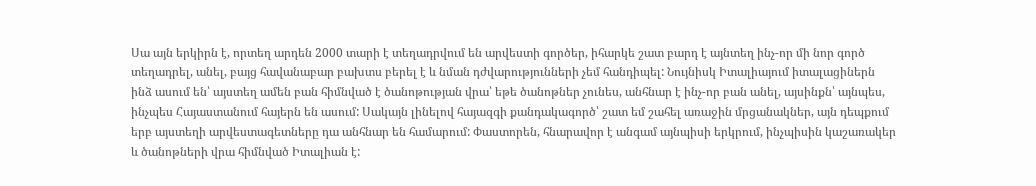Սա այն երկիրն է, որտեղ արդեն 2000 տարի է տեղադրվում են արվեստի գործեր, իհարկե շատ բարդ է այնտեղ ինչ-որ մի նոր գործ տեղադրել, անել, բայց հավանաբար բախտս բերել է և նման դժվարությունների չեմ հանդիպել: Նույնիսկ Իտալիայում իտալացիներն ինձ ասում են՝ այստեղ ամեն բան հիմնված է ծանոթության վրա՝ եթե ծանոթներ չունես, անհնար է ինչ-որ բան անել, այսինքն՝ այնպես, ինչպես Հայաստանում հայերն են ասում: Սակայն լինելով հայազգի քանդակագործ՝ շատ եմ շահել առաջին մրցանակներ, այն դեպքում երբ այստեղի արվեստագետները դա անհնար են համարում: Փաստորեն, հնարավոր է անգամ այնպիսի երկրում, ինչպիսին կաշառակեր և ծանոթների վրա հիմնված Իտալիան է: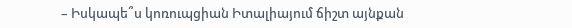– Իսկապե՞ս կոռուպցիան Իտալիայում ճիշտ այնքան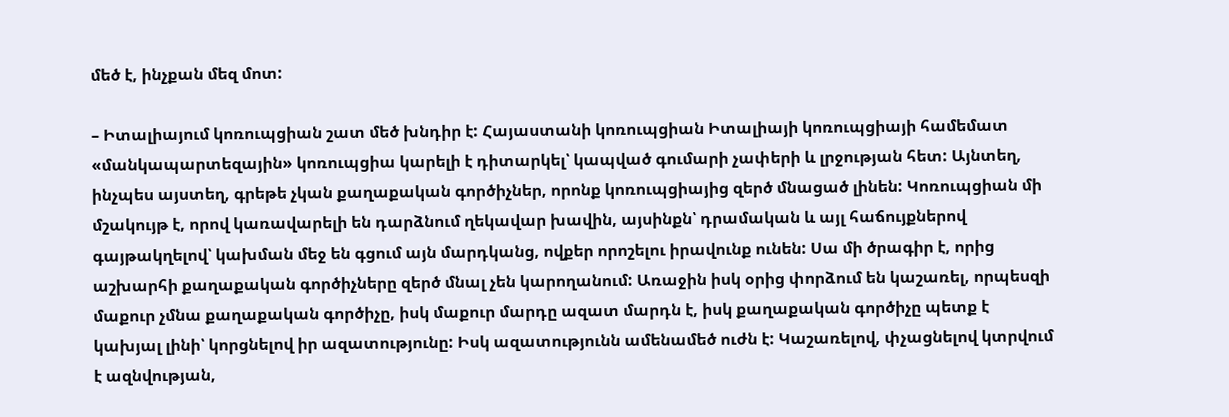մեծ է, ինչքան մեզ մոտ:

– Իտալիայում կոռուպցիան շատ մեծ խնդիր է: Հայաստանի կոռուպցիան Իտալիայի կոռուպցիայի համեմատ «մանկապարտեզային» կոռուպցիա կարելի է դիտարկել՝ կապված գումարի չափերի և լրջության հետ: Այնտեղ, ինչպես այստեղ, գրեթե չկան քաղաքական գործիչներ, որոնք կոռուպցիայից զերծ մնացած լինեն: Կոռուպցիան մի մշակույթ է, որով կառավարելի են դարձնում ղեկավար խավին, այսինքն՝ դրամական և այլ հաճույքներով գայթակղելով՝ կախման մեջ են գցում այն մարդկանց, ովքեր որոշելու իրավունք ունեն: Սա մի ծրագիր է, որից աշխարհի քաղաքական գործիչները զերծ մնալ չեն կարողանում: Առաջին իսկ օրից փորձում են կաշառել, որպեսզի մաքուր չմնա քաղաքական գործիչը, իսկ մաքուր մարդը ազատ մարդն է, իսկ քաղաքական գործիչը պետք է կախյալ լինի՝ կորցնելով իր ազատությունը: Իսկ ազատությունն ամենամեծ ուժն է: Կաշառելով, փչացնելով կտրվում է ազնվության,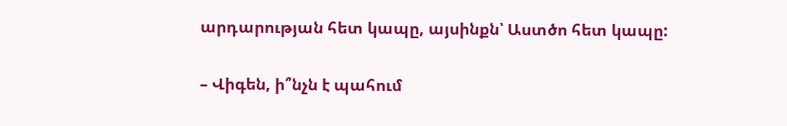արդարության հետ կապը, այսինքն՝ Աստծո հետ կապը:

– Վիգեն, ի՞նչն է պահում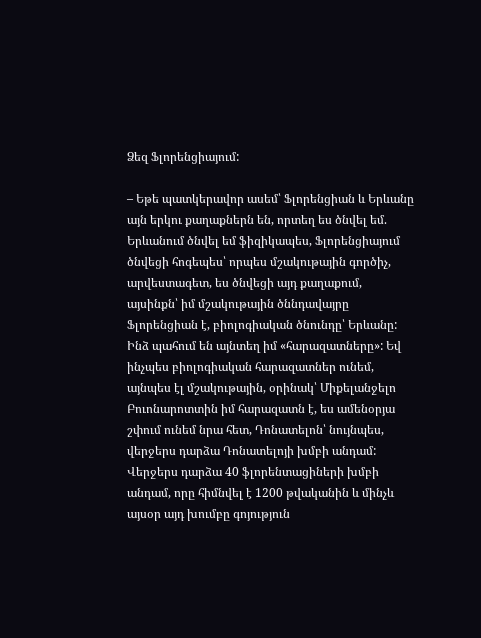Ձեզ Ֆլորենցիայում:

– Եթե պատկերավոր ասեմ՝ Ֆլորենցիան և Երևանը այն երկու քաղաքներն են, որտեղ ես ծնվել եմ. Երևանում ծնվել եմ ֆիզիկապես, Ֆլորենցիայում ծնվեցի հոգեպես՝ որպես մշակութային գործիչ, արվեստագետ, ես ծնվեցի այդ քաղաքում, այսինքն՝ իմ մշակութային ծննդավայրը Ֆլորենցիան է, բիոլոգիական ծնունդը՝ Երևանը: Ինձ պահում են այնտեղ իմ «հարազատները»: Եվ ինչպես բիոլոգիական հարազատներ ունեմ, այնպես էլ մշակութային, օրինակ՝ Միքելանջելո Բուոնարոտտին իմ հարազատն է, ես ամենօրյա շփում ունեմ նրա հետ, Դոնատելոն՝ նույնպես, վերջերս դարձա Դոնատելոյի խմբի անդամ: Վերջերս դարձա 40 ֆլորենտացիների խմբի անդամ, որը հիմնվել է 1200 թվականին և մինչև այսօր այդ խումբը գոյություն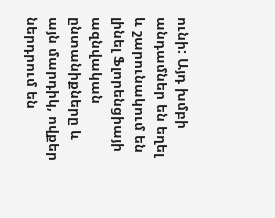ունի: Այդ խմբի անդամներ են եղել և շարունակում են լինել Ֆլորենցիայի ազնվական ընտանիքները և այն մարդիկ, ովքեր ներդրում են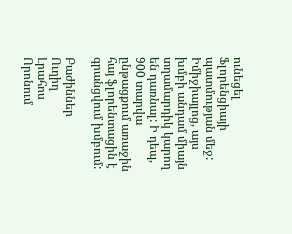ունեցել Ֆլորենցիայի պատմության մեջ: Իմիջիայլոց, այս խմբի անդամ միայն տղամարդիկ կարող են դառնալ: Ի դեպ, 900 տարվա ընթացքում առաջին հայ ֆլորենտացին է գրանցվում խմբում:

Բաժիններ
Ուղիղ
Լրահոս
Որոնում